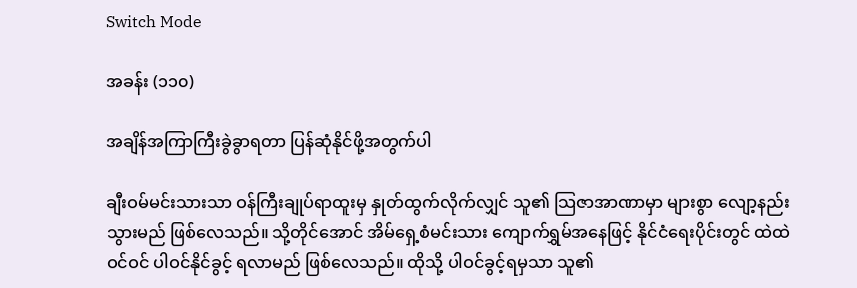Switch Mode

အခန်း (၁၁၀)

အချိန်အကြာကြီးခွဲခွာရတာ ပြန်ဆုံနိုင်ဖို့အတွက်ပါ

ချီးဝမ်မင်းသားသာ ဝန်ကြီးချုပ်ရာထူးမှ နှုတ်ထွက်လိုက်လျှင် သူ၏ သြဇာအာဏာမှာ များစွာ လျော့နည်းသွားမည် ဖြစ်လေသည်။ သို့တိုင်အောင် အိမ်ရှေ့စံမင်းသား ကျောက်ရွှမ်အနေဖြင့် နိုင်ငံရေးပိုင်းတွင် ထဲထဲဝင်ဝင် ပါဝင်နိုင်ခွင့် ရလာမည် ဖြစ်လေသည်။ ထိုသို့ ပါဝင်ခွင့်ရမှသာ သူ၏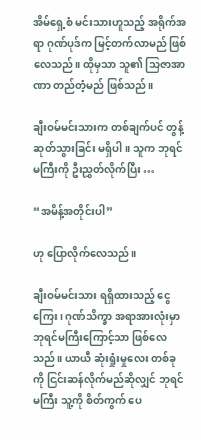အိမ်ရှေ့စံ မင်းသားဟူသည့် အရိုက်အရာ ဂုဏ်ပုဒ်က မြင့်တက်လာမည် ဖြစ်လေသည်။ ထိုမှသာ သူ၏ သြဇာအာဏာ တည်တံ့မည် ဖြစ်သည်။

ချီးဝမ်မင်းသားက တစ်ချက်ပင် တွန့်ဆုတ်သွားခြင်း မရှိပါ။ သူက ဘုရင်မကြီးကို ဦးညွှတ်လိုက်ပြီး …

“အမိန့်အတိုင်းပါ”

ဟု ပြောလိုက်လေသည်။

ချီးဝမ်မင်းသား ရရှိထားသည့် ငွေကြေး၊ ဂုဏ်သိက္ခာ အရာအားလုံးမှာ ဘုရင်မကြီးကြောင့်သာ ဖြစ်လေသည်။ ယာယီ ဆုံးရှုံးမှုလေး တစ်ခုကို ငြင်းဆန်လိုက်မည်ဆိုလျှင် ဘုရင်မကြီး သူ့ကို စိတ်ကွက် ပေ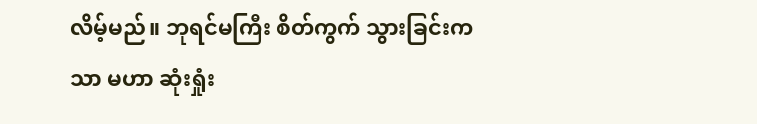လိမ့်မည်။ ဘုရင်မကြီး စိတ်ကွက် သွားခြင်းကသာ မဟာ ဆုံးရှုံး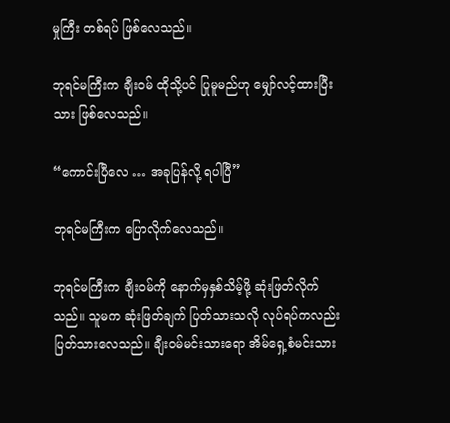မှုကြီး တစ်ရပ် ဖြစ်လေသည်။

ဘုရင်မကြီးက ချီးဝမ် ထိုသို့ပင် ပြုမူမည်ဟု မျှော်လင့်ထားပြီးသား ဖြစ်လေသည်။

“ကောင်းပြီလေ … အခုပြန်လို့ ရပါပြီ”

ဘုရင်မကြီးက ပြောလိုက်လေသည်။

ဘုရင်မကြီးက ချီးဝမ်ကို နောက်မှနှစ်သိမ့်ဖို့ ဆုံးဖြတ်လိုက်သည်။ သူမက ဆုံးဖြတ်ချက် ပြတ်သားသလို လုပ်ရပ်ကလည်း ပြတ်သားလေသည်။ ချီးဝမ်မင်းသားရော အိမ်ရှေ့စံမင်းသား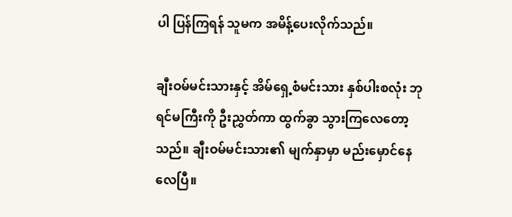ပါ ပြန်ကြရန် သူမက အမိန့်ပေးလိုက်သည်။

ချီးဝမ်မင်းသားနှင့် အိမ်ရှေ့စံမင်းသား နှစ်ပါးစလုံး ဘုရင်မကြီးကို ဦးညွှတ်ကာ ထွက်ခွာ သွားကြလေတော့သည်။ ချီးဝမ်မင်းသား၏ မျက်နှာမှာ မည်းမှောင်နေလေပြီ။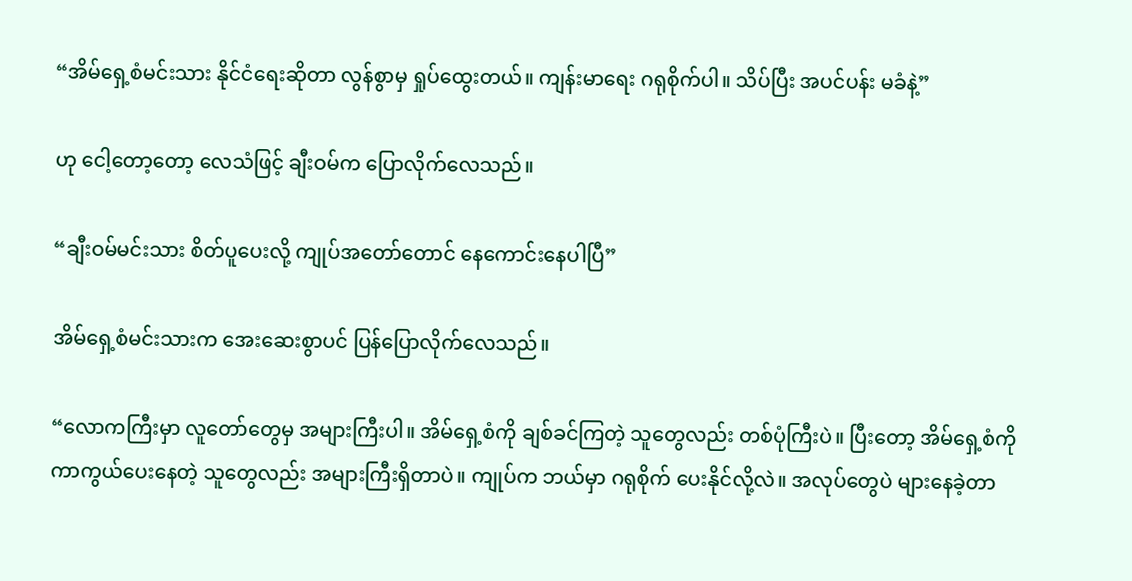“အိမ်ရှေ့စံမင်းသား နိုင်ငံရေးဆိုတာ လွန်စွာမှ ရှုပ်ထွေးတယ်။ ကျန်းမာရေး ဂရုစိုက်ပါ။ သိပ်ပြီး အပင်ပန်း မခံနဲ့”

ဟု ငေါ့တော့တော့ လေသံဖြင့် ချီးဝမ်က ပြောလိုက်လေသည်။

“ချီးဝမ်မင်းသား စိတ်ပူပေးလို့ ကျုပ်အတော်တောင် နေကောင်းနေပါပြီ”

အိမ်ရှေ့စံမင်းသားက အေးဆေးစွာပင် ပြန်ပြောလိုက်လေသည်။

“လောကကြီးမှာ လူတော်တွေမှ အများကြီးပါ။ အိမ်ရှေ့စံကို ချစ်ခင်ကြတဲ့ သူတွေလည်း တစ်ပုံကြီးပဲ။ ပြီးတော့ အိမ်ရှေ့စံကို ကာကွယ်ပေးနေတဲ့ သူတွေလည်း အများကြီးရှိတာပဲ။ ကျုပ်က ဘယ်မှာ ဂရုစိုက် ပေးနိုင်လို့လဲ။ အလုပ်တွေပဲ များနေခဲ့တာ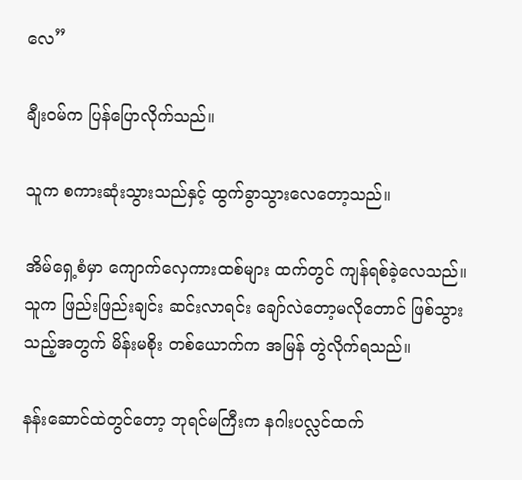လေ”

ချီးဝမ်က ပြန်ပြောလိုက်သည်။

သူက စကားဆုံးသွားသည်နှင့် ထွက်ခွာသွားလေတော့သည်။

အိမ်ရှေ့စံမှာ ကျောက်လှေကားထစ်များ ထက်တွင် ကျန်ရစ်ခဲ့လေသည်။ သူက ဖြည်းဖြည်းချင်း ဆင်းလာရင်း ချော်လဲတော့မလိုတောင် ဖြစ်သွားသည့်အတွက် မိန်းမစိုး တစ်ယောက်က အမြန် တွဲလိုက်ရသည်။

နန်းဆောင်ထဲတွင်တော့ ဘုရင်မကြီးက နဂါးပလ္လင်ထက်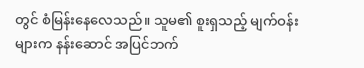တွင် စံမြန်းနေလေသည်။ သူမ၏ စူးရှသည့် မျက်ဝန်းများက နန်းဆောင် အပြင်ဘက်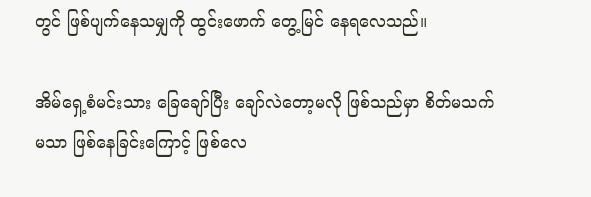တွင် ဖြစ်ပျက်နေသမျှကို ထွင်းဖောက် တွေ့မြင် နေရလေသည်။

အိမ်ရှေ့စံမင်းသား ခြေချော်ပြီး ချော်လဲတော့မလို ဖြစ်သည်မှာ စိတ်မသက်မသာ ဖြစ်နေခြင်းကြောင့် ဖြစ်လေ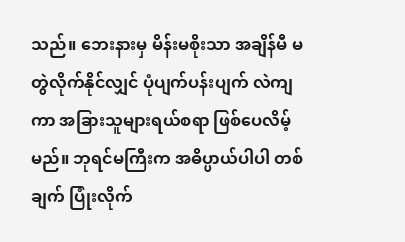သည်။ ဘေးနားမှ မိန်းမစိုးသာ အချိန်မီ မတွဲလိုက်နိုင်လျှင် ပုံပျက်ပန်းပျက် လဲကျကာ အခြားသူများရယ်စရာ ဖြစ်ပေလိမ့်မည်။ ဘုရင်မကြီးက အဓိပ္ပာယ်ပါပါ တစ်ချက် ပြုံးလိုက်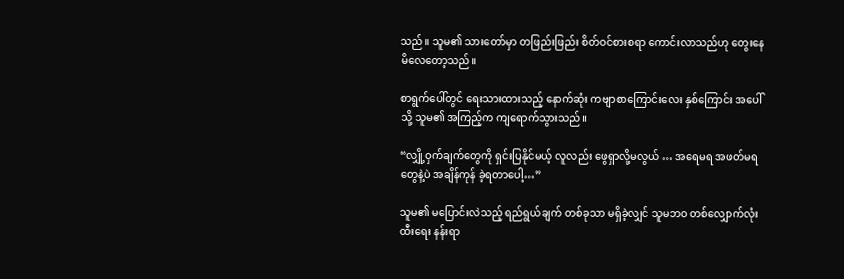သည်။ သူမ၏ သားတော်မှာ တဖြည်းဖြည်း စိတ်ဝင်စားစရာ ကောင်းလာသည်ဟု တွေးနေ မိလေတော့သည်။

စာရွက်ပေါ်တွင် ရေးသားထားသည့် နောက်ဆုံး ကဗျာစာကြောင်းလေး နှစ်ကြောင်း အပေါ်သို့ သူမ၏ အကြည့်က ကျရောက်သွားသည်။

“လျှို့ဝှက်ချက်တွေကို ရှင်းပြနိုင်မယ့် လူလည်း ဖွေရှာလို့မလွယ် … အရေမရ အဖတ်မရ တွေနဲ့ပဲ အချိန်ကုန် ခဲ့ရတာပေါ့…”

သူမ၏ မပြောင်းလဲသည့် ရည်ရွယ်ချက် တစ်ခုသာ မရှိခဲ့လျှင် သူမဘဝ တစ်လျှောက်လုံး ထီးရေး နန်းရာ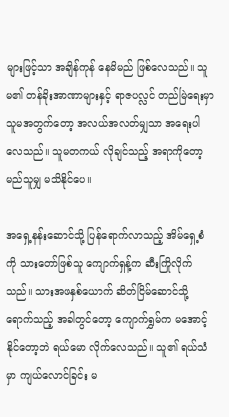များဖြင့်သာ အချိန်ကုန် နေမိမည် ဖြစ်လေသည်။ သူမ၏ တန်ခိုးအာဏာများနှင့် ရာဇပလ္လင် တည်မြဲရေးမှာ သူမအတွက်တော့ အလယ်အလတ်မျှသာ အရေးပါလေသည်။ သူမတကယ် လိုချင်သည့် အရာကိုတော့ မည်သူမျှ မသိနိုင်ပေ။

အရှေ့နန်းဆောင်သို့ ပြန်ရောက်လာသည့် အိမ်ရှေ့စံကို သားတော်ဖြစ်သူ ကျောက်ရှန့်က ဆီးကြိုလိုက်သည်။ သားအဖနှစ်ယောက် ဆိတ်ငြိမ်ဆောင်သို့ ရောက်သည့် အခါတွင်တော့ ကျောက်ရွှမ်က မအောင့်နိုင်တော့ဘဲ ရယ်မော လိုက်လေသည်။ သူ၏ ရယ်သံမှာ ကျယ်လောင်ခြင်း မ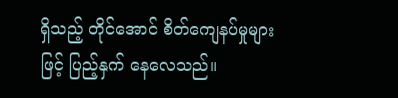ရှိသည့် တိုင်အောင် စိတ်ကျေနပ်မှုများဖြင့် ပြည့်နှက် နေလေသည်။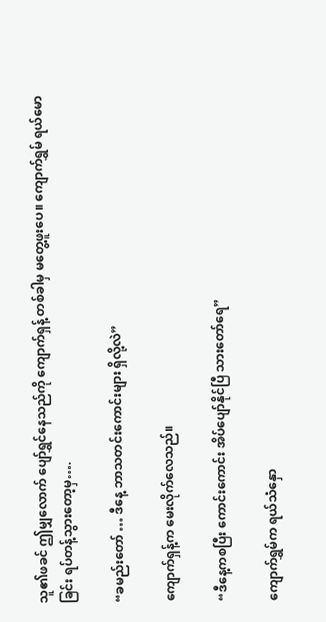သူ၏ဖခင် ဤမျှလောက် ပျော်ရွှင်နေသည်ကို ကျောက်ရှန့် တစ်ခါမှ မတွေ့ဖူးပေ။ ကျောက်ရွှမ် ရယ်မောခြင်း ရပ်တန့်သွားတော့မှ….

“ခမည်းတော် … ဒီနေ့ ဘာသတင်းကောင်းများ ရှိလို့လဲ”

ကျောက်ရှန့်က မေးလိုက်လေသည်။

“ဒီနေ့ကစပြီး ကောင်းကောင်း အိပ်ပျော်နိုင်ပြီ သားတော်ရေ”

ကျောက်ရွှမ်က ရယ်သံနှော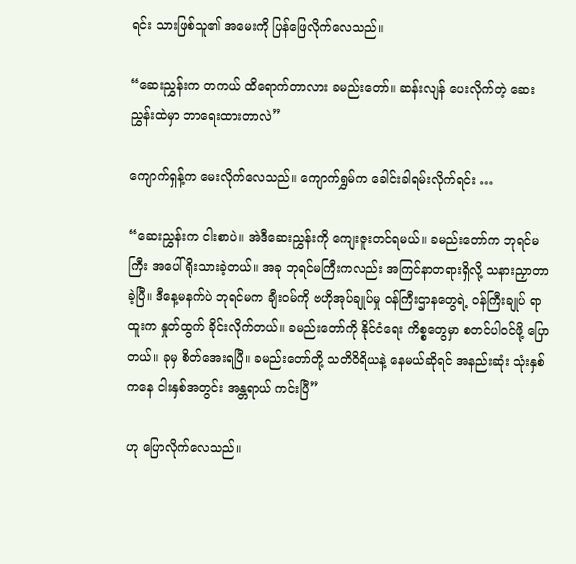ရင်း သားဖြစ်သူ၏ အမေးကို ပြန်ဖြေလိုက်လေသည်။

“ဆေးညွှန်းက တကယ် ထိရောက်တာလား ခမည်းတော်။ ဆန်းလျန် ပေးလိုက်တဲ့ ဆေးညွှန်းထဲမှာ ဘာရေးထားတာလဲ”

ကျောက်ရှန့်က မေးလိုက်လေသည်။ ကျောက်ရွှမ်က ခေါင်းခါရမ်းလိုက်ရင်း …

“ဆေးညွှန်းက ငါးစာပဲ။ အဲဒီဆေးညွှန်းကို ကျေးဇူးတင်ရမယ်။ ခမည်းတော်က ဘုရင်မကြီး အပေါ် ရိုးသားခဲ့တယ်။ အခု ဘုရင်မကြီးကလည်း အကြင်နာတရားရှိလို့ သနားညှာတာ ခဲ့ပြီ။ ဒီနေ့မနက်ပဲ ဘုရင်မက ချီးဝမ်ကို ဗဟိုအုပ်ချုပ်မှု ဝန်ကြီးဌာနတွေရဲ့ ဝန်ကြီးချုပ် ရာထူးက နှုတ်ထွက် ခိုင်းလိုက်တယ်။ ခမည်းတော်ကို နိုင်ငံရေး ကိစ္စတွေမှာ စတင်ပါဝင်ဖို့ ပြောတယ်။ ခုမှ စိတ်အေးရပြီ။ ခမည်းတော်တို့ သတိဝိရိယနဲ့ နေမယ်ဆိုရင် အနည်းဆုံး သုံးနှစ်ကနေ ငါးနှစ်အတွင်း အန္တရာယ် ကင်းပြီ”

ဟု ပြောလိုက်လေသည်။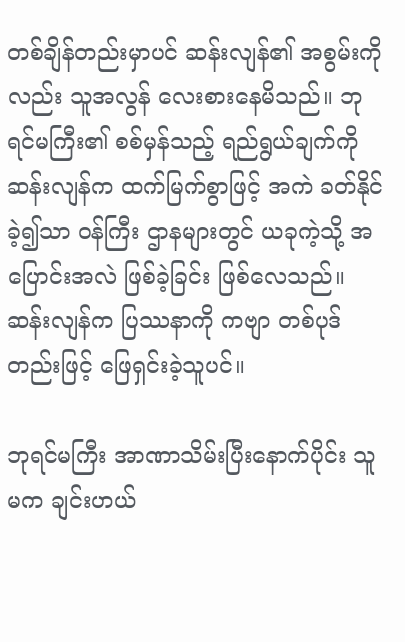တစ်ချိန်တည်းမှာပင် ဆန်းလျန်၏ အစွမ်းကိုလည်း သူအလွန် လေးစားနေမိသည်။ ဘုရင်မကြီး၏ စစ်မှန်သည့် ရည်ရွယ်ချက်ကို ဆန်းလျန်က ထက်မြက်စွာဖြင့် အကဲ ခတ်နိုင်ခဲ့၍သာ ဝန်ကြီး ဌာနများတွင် ယခုကဲ့သို့ အပြောင်းအလဲ ဖြစ်ခဲ့ခြင်း ဖြစ်လေသည်။ ဆန်းလျန်က ပြဿနာကို ကဗျာ တစ်ပုဒ်တည်းဖြင့် ဖြေရှင်းခဲ့သူပင်။

ဘုရင်မကြီး အာဏာသိမ်းပြီးနောက်ပိုင်း သူမက ချင်းဟယ်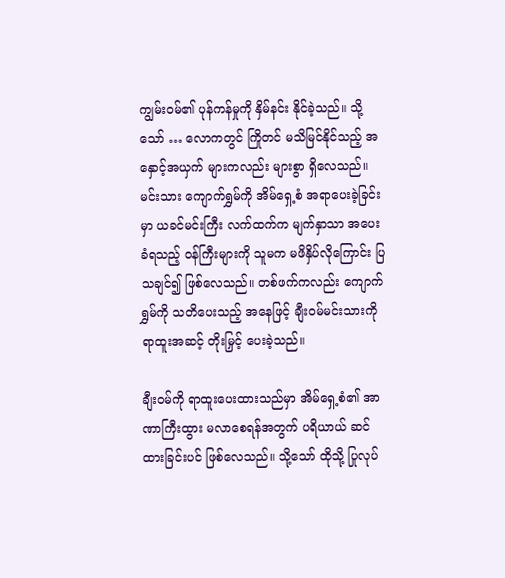ကျွမ်းဝမ်၏ ပုန်ကန်မှုကို နှိမ်နင်း နိုင်ခဲ့သည်။ သို့သော် … လောကတွင် ကြိုတင် မသိမြင်နိုင်သည့် အနှောင့်အယှက် များကလည်း များစွာ ရှိလေသည်။ မင်းသား ကျောက်ရွှမ်ကို အိမ်ရှေ့စံ အရာပေးခဲ့ခြင်းမှာ ယခင်မင်းကြီး လက်ထက်က မျက်နှာသာ အပေးခံရသည့် ဝန်ကြီးများကို သူမက မဖိနှိပ်လိုကြောင်း ပြသချင်၍ ဖြစ်လေသည်။ တစ်ဖက်ကလည်း ကျောက်ရွှမ်ကို သတိပေးသည့် အနေဖြင့် ချီးဝမ်မင်းသားကို ရာထူးအဆင့် တိုးမြှင့် ပေးခဲ့သည်။

ချီးဝမ်ကို ရာထူးပေးထားသည်မှာ အိမ်ရှေ့စံ၏ အာဏာကြီးထွား မလာစေရန်အတွက် ပရိယာယ် ဆင်ထားခြင်းပင် ဖြစ်လေသည်။ သို့သော် ထိုသို့ ပြုလုပ်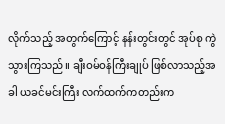လိုက်သည့် အတွက်ကြောင့် နန်းတွင်းတွင် အုပ်စု ကွဲသွားကြသည်။ ချီးဝမ်ဝန်ကြီးချုပ် ဖြစ်လာသည့်အခါ ယခင်မင်းကြီး လက်ထက်ကတည်းက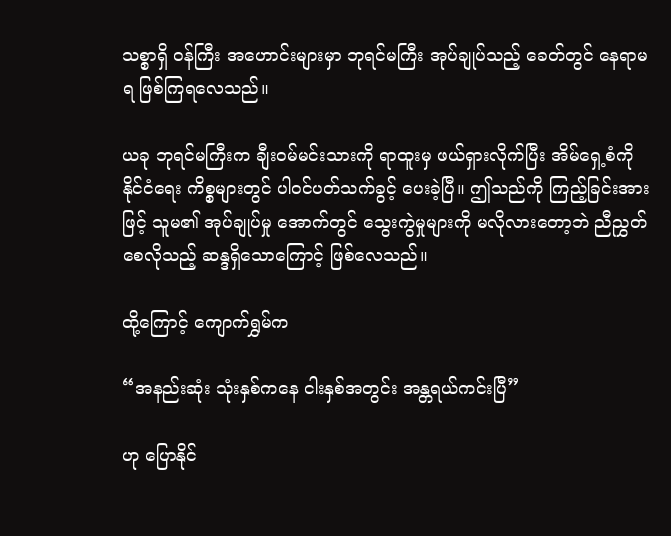သစ္စာရှိ ဝန်ကြီး အဟောင်းများမှာ ဘုရင်မကြီး အုပ်ချုပ်သည့် ခေတ်တွင် နေရာမရ ဖြစ်ကြရလေသည်။

ယခု ဘုရင်မကြီးက ချီးဝမ်မင်းသားကို ရာထူးမှ ဖယ်ရှားလိုက်ပြီး အိမ်ရှေ့စံကို နိုင်ငံရေး ကိစ္စများတွင် ပါဝင်ပတ်သက်ခွင့် ပေးခဲ့ပြီ။ ဤသည်ကို ကြည့်ခြင်းအားဖြင့် သူမ၏ အုပ်ချုပ်မှု အောက်တွင် သွေးကွဲမှုများကို မလိုလားတော့ဘဲ ညီညွှတ်စေလိုသည့် ဆန္ဒရှိသောကြောင့် ဖြစ်လေသည်။

ထို့ကြောင့် ကျောက်ရွှမ်က

“အနည်းဆုံး သုံးနှစ်ကနေ ငါးနှစ်အတွင်း အန္တရယ်ကင်းပြီ”

ဟု ပြောနိုင်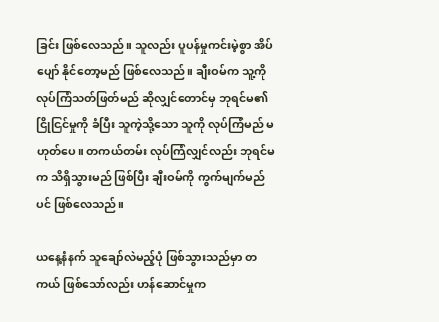ခြင်း ဖြစ်လေသည်။ သူလည်း ပူပန်မှုကင်းမဲ့စွာ အိပ်ပျော် နိုင်တော့မည် ဖြစ်လေသည်။ ချီးဝမ်က သူ့ကို လုပ်ကြံသတ်ဖြတ်မည် ဆိုလျှင်တောင်မှ ဘုရင်မ၏ ငြိုငြင်မှုကို ခံပြီး သူကဲ့သို့သော သူကို လုပ်ကြံမည် မဟုတ်ပေ။ တကယ်တမ်း လုပ်ကြံလျှင်လည်း ဘုရင်မက သိရှိသွားမည် ဖြစ်ပြီး ချီးဝမ်ကို ကွက်မျက်မည်ပင် ဖြစ်လေသည်။

ယနေ့နံနက် သူချော်လဲမည့်ပုံ ဖြစ်သွားသည်မှာ တကယ် ဖြစ်သော်လည်း ဟန်ဆောင်မှုက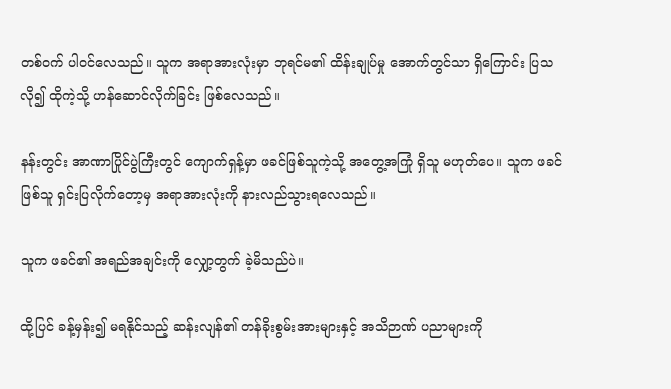တစ်ဝက် ပါဝင်လေသည်။ သူက အရာအားလုံးမှာ ဘုရင်မ၏ ထိန်းချုပ်မှု အောက်တွင်သာ ရှိကြောင်း ပြသလို၍ ထိုကဲ့သို့ ဟန်ဆောင်လိုက်ခြင်း ဖြစ်လေသည်။

နန်းတွင်း အာဏာပြိုင်ပွဲကြီးတွင် ကျောက်ရှန့်မှာ ဖခင်ဖြစ်သူကဲ့သို့ အတွေ့အကြုံ ရှိသူ မဟုတ်ပေ။ သူက ဖခင်ဖြစ်သူ ရှင်းပြလိုက်တော့မှ အရာအားလုံးကို နားလည်သွားရလေသည်။

သူက ဖခင်၏ အရည်အချင်းကို လျှော့တွက် ခဲ့မိသည်ပဲ။

ထို့ပြင် ခန့်မှန်း၍ မရနိုင်သည့် ဆန်းလျန်၏ တန်ခိုးစွမ်းအားများနှင့် အသိဉာဏ် ပညာများကို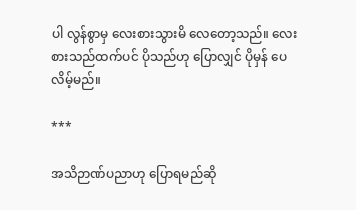ပါ လွန်စွာမှ လေးစားသွားမိ လေတော့သည်။ လေးစားသည်ထက်ပင် ပိုသည်ဟု ပြောလျှင် ပိုမှန် ပေလိမ့်မည်။

***

အသိဉာဏ်ပညာဟု ပြောရမည်ဆို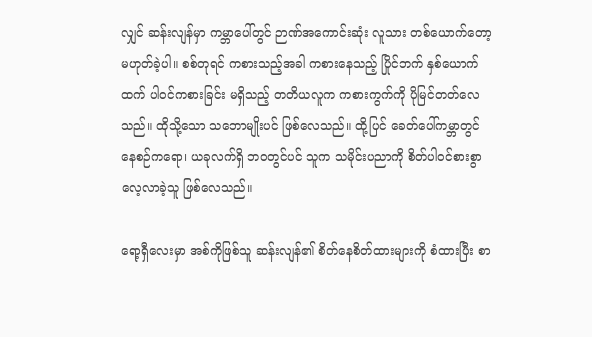လျှင် ဆန်းလျန်မှာ ကမ္ဘာပေါ်တွင် ဉာဏ်အကောင်းဆုံး လူသား တစ်ယောက်တော့ မဟုတ်ခဲ့ပါ။ စစ်တုရင် ကစားသည့်အခါ ကစားနေသည့် ပြိုင်ဘက် နှစ်ယောက်ထက် ပါဝင်ကစားခြင်း မရှိသည့် တတိယလူက ကစားကွက်ကို ပိုမြင်တတ်လေသည်။ ထိုသို့သော သဘောမျိုးပင် ဖြစ်လေသည်။ ထို့ပြင် ခေတ်ပေါ်ကမ္ဘာတွင် နေစဉ်ကရော၊ ယခုလက်ရှိ ဘဝတွင်ပင် သူက သမိုင်းပညာကို စိတ်ပါဝင်စားစွာ လေ့လာခဲ့သူ ဖြစ်လေသည်။

ရော့ရှီလေးမှာ အစ်ကိုဖြစ်သူ ဆန်းလျန်၏ စိတ်နေစိတ်ထားများကို စံထားပြီး စာ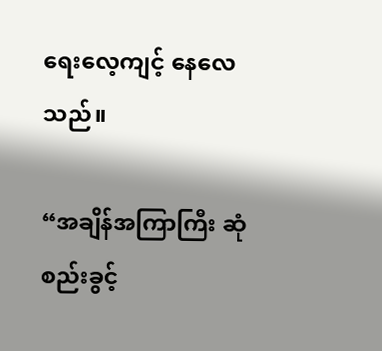ရေးလေ့ကျင့် နေလေသည်။

“အချိန်အကြာကြီး ဆုံစည်းခွင့်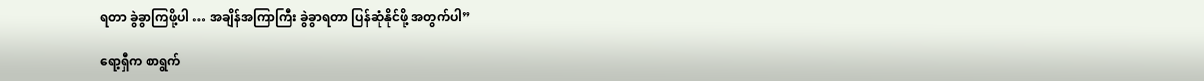ရတာ ခွဲခွာကြဖို့ပါ … အချိန်အကြာကြီး ခွဲခွာရတာ ပြန်ဆုံနိုင်ဖို့ အတွက်ပါ”

ရော့ရှီက စာရွက်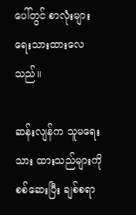ပေါ်တွင် စာလုံးများ ရေးသားထားလေသည်။

ဆန်းလျန်က သူမရေးသား ထားသည်များကို စစ်ဆေးပြီး ချစ်စရာ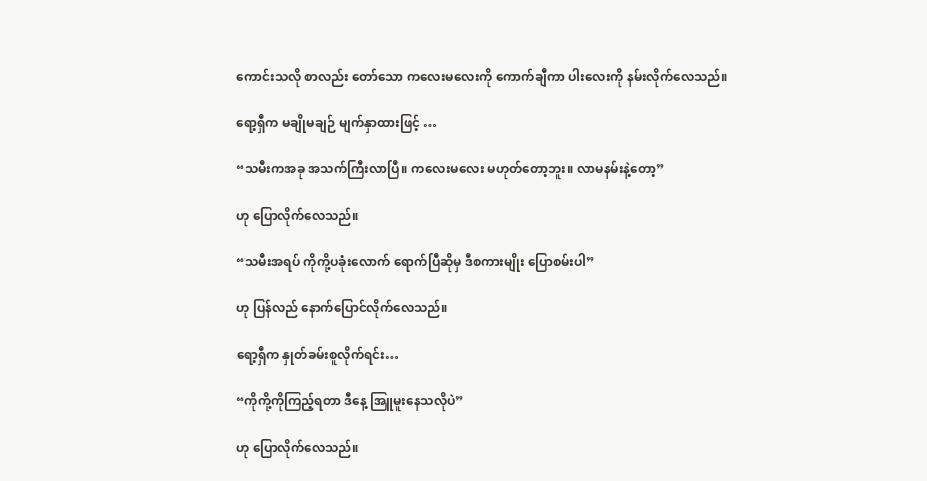ကောင်းသလို စာလည်း တော်သော ကလေးမလေးကို ကောက်ချီကာ ပါးလေးကို နမ်းလိုက်လေသည်။

ရော့ရှီက မချိုမချဉ် မျက်နှာထားဖြင့် …

“သမီးကအခု အသက်ကြီးလာပြီ။ ကလေးမလေး မဟုတ်တော့ဘူး။ လာမနမ်းနဲ့တော့”

ဟု ပြောလိုက်လေသည်။

“သမီးအရပ် ကိုကို့ပခုံးလောက် ရောက်ပြီဆိုမှ ဒီစကားမျိုး ပြောစမ်းပါ”

ဟု ပြန်လည် နောက်ပြောင်လိုက်လေသည်။

ရော့ရှီက နှုတ်ခမ်းစူလိုက်ရင်း…

“ကိုကို့ကိုကြည့်ရတာ ဒီနေ့ အြူမူးနေသလိုပဲ”

ဟု ပြောလိုက်လေသည်။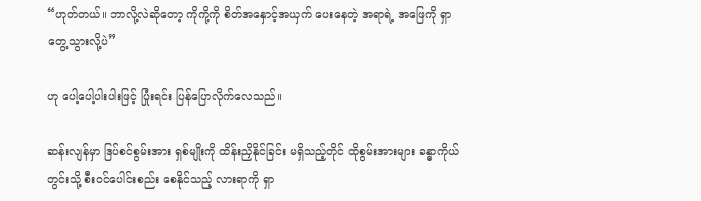“ဟုတ်တယ်။ ဘာလို့လဲဆိုတော့ ကိုကို့ကို စိတ်အနှောင့်အယှက် ပေးနေတဲ့ အရာရဲ့ အဖြေကို ရှာတွေ့ သွားလို့ပဲ”

ဟု ပေါ့ပေါ့ပါးပါးဖြင့် ပြုံးရင်း ပြန်ပြောလိုက်လေသည်။

ဆန်းလျန်မှာ ဒြပ်စင်စွမ်းအား ရှစ်မျိုးကို ထိန်းညှိနိုင်ခြင်း မရှိသည့်တိုင် ထိုစွမ်းအားများ ခန္ဓာကိုယ်တွင်းသို့ စီးဝင်ပေါင်းစည်း စေနိုင်သည့် လားရာကို ရှာ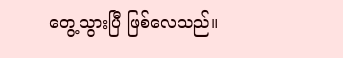တွေ့သွားပြီ ဖြစ်လေသည်။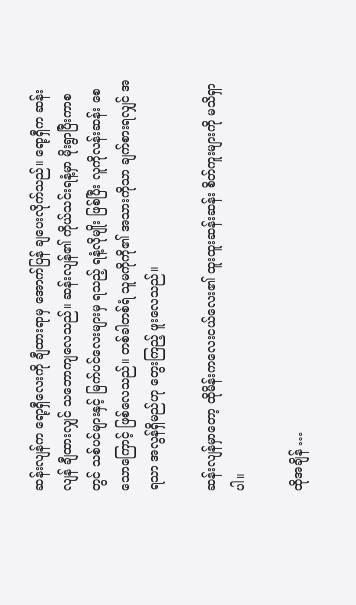ဆန်းလျန်က ရော့ရှီလေးကို ချီထားရာမှ အောက်ပြန် ချပေးလိုက်သည်။ ရော့ရှီက ဆန်းလျန် ချီထားလျှင် သဘောကျလေသည်။ ဆန်းလျန်၏ ကိုယ်သင်းရနံ့မှာ မိုးရွာပြီးကာစတွင် သစ်ပင်များနှင့် မြက်ပင်လေးများမှ ရသည့် ရနံ့လိုမျိုး ဖြစ်ပြီး လူကိုလန်းဆန်း စေသောကြောင့် ဖြစ်လေသည်။ တစ်ခါတစ်ရံ သူမကိုကို၏ အသားကိုသာ ချက်စားရလျှင် အရသာ အလွန်ရှိမည်ဟု တွေးကြည့် ဖူးလေသည်။

ဆန်းလျန်မှာတော့ ထိုမိန်းကလေးငယ်လေး၏ ထူးထူးဆန်းဆန်း စိတ်ကူးများကို မသိရှာပါ။

ထိုအချိန် …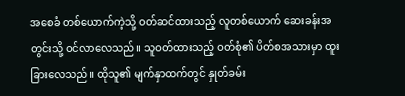အစေခံ တစ်ယောက်ကဲ့သို့ ဝတ်ဆင်ထားသည့် လူတစ်ယောက် ဆေးခန်းအတွင်းသို့ ဝင်လာလေသည်။ သူဝတ်ထားသည့် ဝတ်စုံ၏ ပိတ်စအသားမှာ ထူးခြားလေသည်။ ထိုသူ၏ မျက်နှာထက်တွင် နှုတ်ခမ်း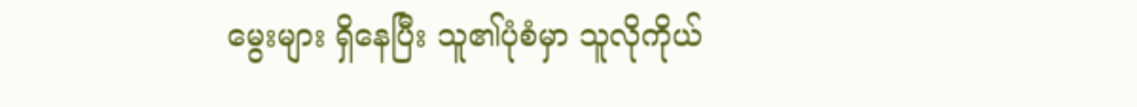မွေးများ ရှိနေပြီး သူ၏ပုံစံမှာ သူလိုကိုယ်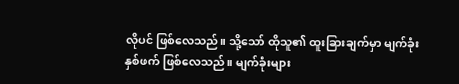လိုပင် ဖြစ်လေသည်။ သို့သော် ထိုသူ၏ ထူးခြားချက်မှာ မျက်ခုံးနှစ်ဖက် ဖြစ်လေသည်။ မျက်ခုံးများ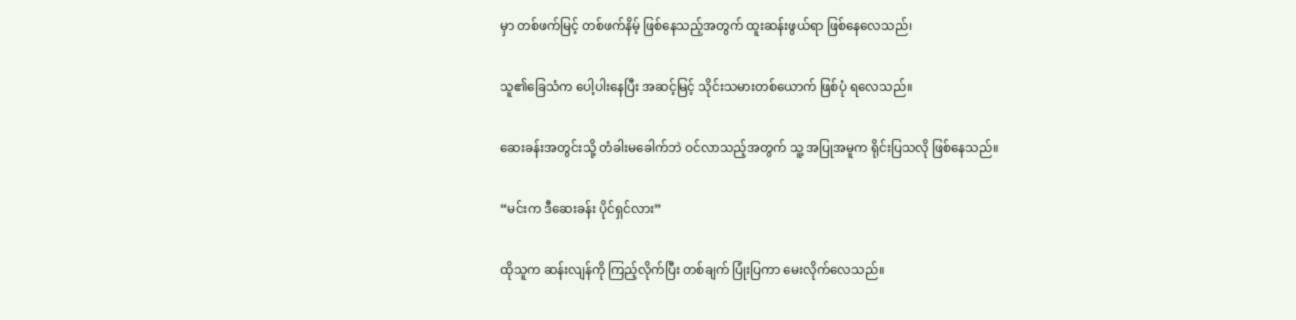မှာ တစ်ဖက်မြင့် တစ်ဖက်နိမ့် ဖြစ်နေသည့်အတွက် ထူးဆန်းဖွယ်ရာ ဖြစ်နေလေသည်၊

သူ၏ခြေသံက ပေါ့ပါးနေပြီး အဆင့်မြင့် သိုင်းသမားတစ်ယောက် ဖြစ်ပုံ ရလေသည်။

ဆေးခန်းအတွင်းသို့ တံခါးမခေါက်ဘဲ ဝင်လာသည့်အတွက် သူ့ အပြုအမူက ရိုင်းပြသလို ဖြစ်နေသည်။

“မင်းက ဒီဆေးခန်း ပိုင်ရှင်လား”

ထိုသူက ဆန်းလျန်ကို ကြည့်လိုက်ပြီး တစ်ချက် ပြုံးပြကာ မေးလိုက်လေသည်။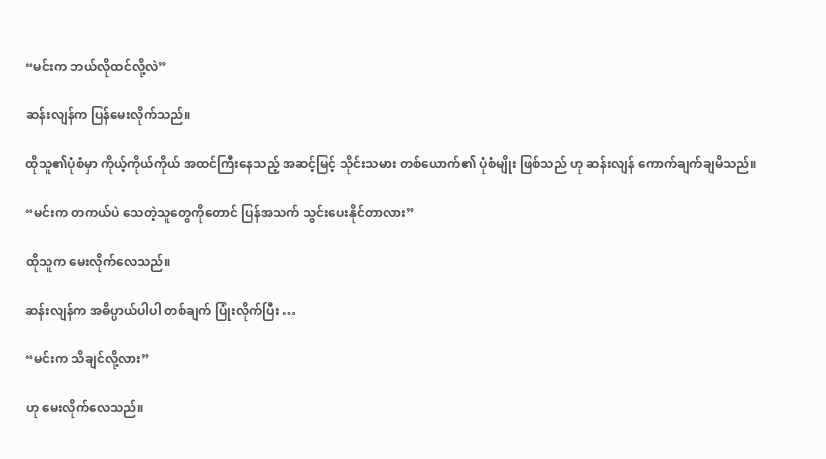“မင်းက ဘယ်လိုထင်လို့လဲ”

ဆန်းလျန်က ပြန်မေးလိုက်သည်။

ထိုသူ၏ပုံစံမှာ ကိုယ့်ကိုယ်ကိုယ် အထင်ကြီးနေသည့် အဆင့်မြင့် သိုင်းသမား တစ်ယောက်၏ ပုံစံမျိုး ဖြစ်သည် ဟု ဆန်းလျန် ကောက်ချက်ချမိသည်။

“မင်းက တကယ်ပဲ သေတဲ့သူတွေကိုတောင် ပြန်အသက် သွင်းပေးနိုင်တာလား”

ထိုသူက မေးလိုက်လေသည်။

ဆန်းလျန်က အဓိပ္ပာယ်ပါပါ တစ်ချက် ပြုံးလိုက်ပြီး …

“မင်းက သိချင်လို့လား”

ဟု မေးလိုက်လေသည်။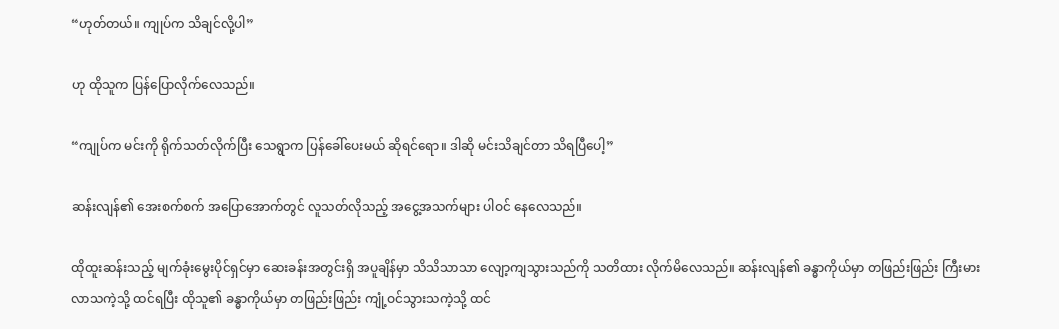“ဟုတ်တယ်။ ကျုပ်က သိချင်လို့ပါ”

ဟု ထိုသူက ပြန်ပြောလိုက်လေသည်။

“ကျုပ်က မင်းကို ရိုက်သတ်လိုက်ပြီး သေရွာက ပြန်ခေါ်ပေးမယ် ဆိုရင်ရော။ ဒါဆို မင်းသိချင်တာ သိရပြီပေါ့”

ဆန်းလျန်၏ အေးစက်စက် အပြောအောက်တွင် လူသတ်လိုသည့် အငွေ့အသက်များ ပါဝင် နေလေသည်။

ထိုထူးဆန်းသည့် မျက်ခုံးမွေးပိုင်ရှင်မှာ ဆေးခန်းအတွင်းရှိ အပူချိန်မှာ သိသိသာသာ လျော့ကျသွားသည်ကို သတိထား လိုက်မိလေသည်။ ဆန်းလျန်၏ ခန္ဓာကိုယ်မှာ တဖြည်းဖြည်း ကြီးမား လာသကဲ့သို့ ထင်ရပြီး ထိုသူ၏ ခန္ဓာကိုယ်မှာ တဖြည်းဖြည်း ကျုံ့ဝင်သွားသကဲ့သို့ ထင်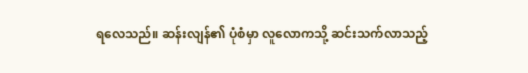ရလေသည်။ ဆန်းလျန်၏ ပုံစံမှာ လူလောကသို့ ဆင်းသက်လာသည့်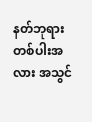နတ်ဘုရား တစ်ပါးအလား အသွင်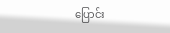ပြောင်း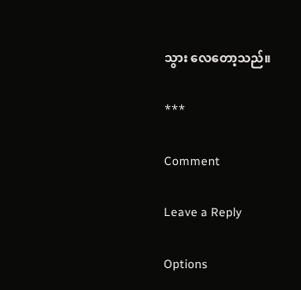သွား လေတော့သည်။

***

Comment

Leave a Reply

Options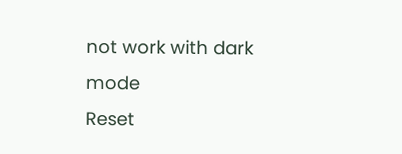not work with dark mode
Reset